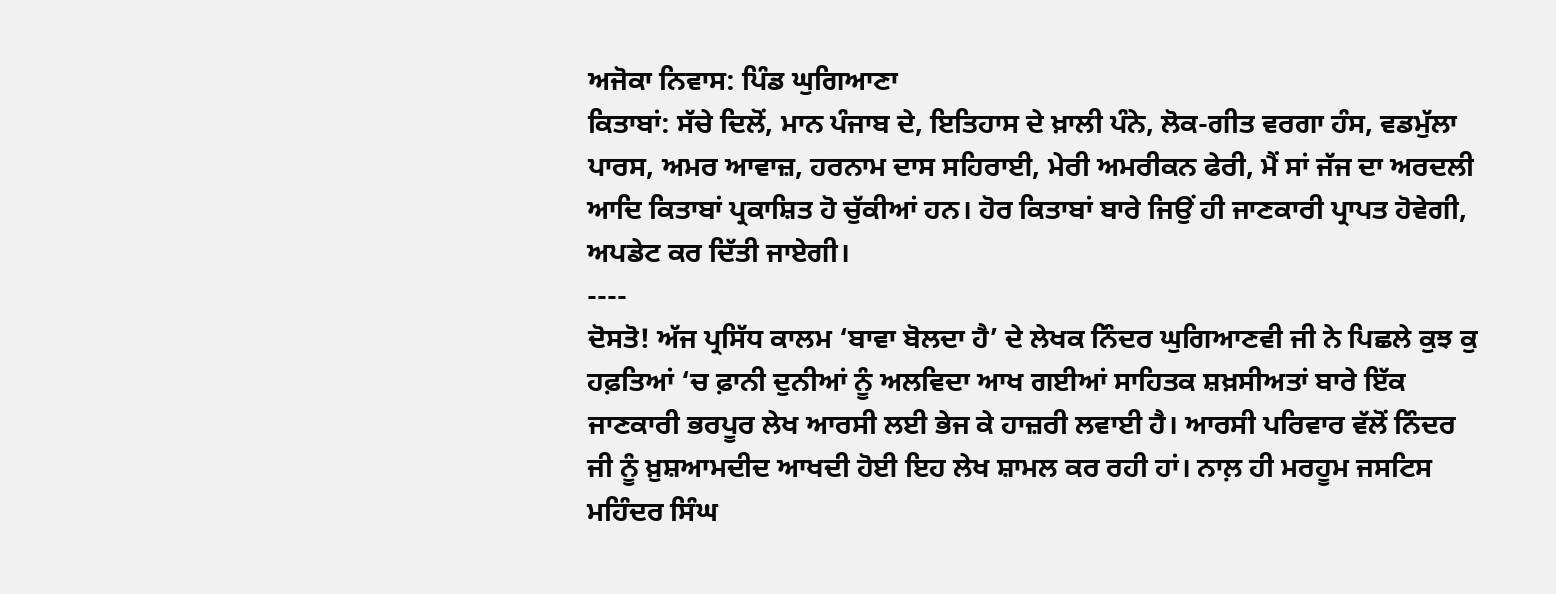ਅਜੋਕਾ ਨਿਵਾਸ: ਪਿੰਡ ਘੁਗਿਆਣਾ
ਕਿਤਾਬਾਂ: ਸੱਚੇ ਦਿਲੋਂ, ਮਾਨ ਪੰਜਾਬ ਦੇ, ਇਤਿਹਾਸ ਦੇ ਖ਼ਾਲੀ ਪੰਨੇ, ਲੋਕ-ਗੀਤ ਵਰਗਾ ਹੰਸ, ਵਡਮੁੱਲਾ ਪਾਰਸ, ਅਮਰ ਆਵਾਜ਼, ਹਰਨਾਮ ਦਾਸ ਸਹਿਰਾਈ, ਮੇਰੀ ਅਮਰੀਕਨ ਫੇਰੀ, ਮੈਂ ਸਾਂ ਜੱਜ ਦਾ ਅਰਦਲੀ ਆਦਿ ਕਿਤਾਬਾਂ ਪ੍ਰਕਾਸ਼ਿਤ ਹੋ ਚੁੱਕੀਆਂ ਹਨ। ਹੋਰ ਕਿਤਾਬਾਂ ਬਾਰੇ ਜਿਉਂ ਹੀ ਜਾਣਕਾਰੀ ਪ੍ਰਾਪਤ ਹੋਵੇਗੀ, ਅਪਡੇਟ ਕਰ ਦਿੱਤੀ ਜਾਏਗੀ।
----
ਦੋਸਤੋ! ਅੱਜ ਪ੍ਰਸਿੱਧ ਕਾਲਮ ‘ਬਾਵਾ ਬੋਲਦਾ ਹੈ’ ਦੇ ਲੇਖਕ ਨਿੰਦਰ ਘੁਗਿਆਣਵੀ ਜੀ ਨੇ ਪਿਛਲੇ ਕੁਝ ਕੁ ਹਫ਼ਤਿਆਂ ‘ਚ ਫ਼ਾਨੀ ਦੁਨੀਆਂ ਨੂੰ ਅਲਵਿਦਾ ਆਖ ਗਈਆਂ ਸਾਹਿਤਕ ਸ਼ਖ਼ਸੀਅਤਾਂ ਬਾਰੇ ਇੱਕ ਜਾਣਕਾਰੀ ਭਰਪੂਰ ਲੇਖ ਆਰਸੀ ਲਈ ਭੇਜ ਕੇ ਹਾਜ਼ਰੀ ਲਵਾਈ ਹੈ। ਆਰਸੀ ਪਰਿਵਾਰ ਵੱਲੋਂ ਨਿੰਦਰ ਜੀ ਨੂੰ ਖ਼ੁਸ਼ਆਮਦੀਦ ਆਖਦੀ ਹੋਈ ਇਹ ਲੇਖ ਸ਼ਾਮਲ ਕਰ ਰਹੀ ਹਾਂ। ਨਾਲ਼ ਹੀ ਮਰਹੂਮ ਜਸਟਿਸ ਮਹਿੰਦਰ ਸਿੰਘ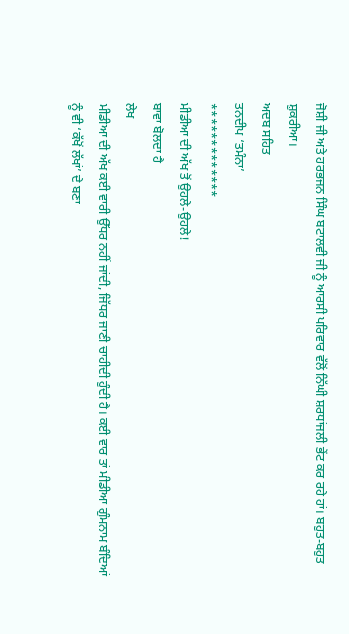ਜੋਸ਼ੀ ਜੀ ਅਤੇ ਹਰਭਜਨ ਸਿੰਘ ਬਟਾਲਵੀ ਜੀ ਨੂੰ ਆਰਸੀ ਪਰਿਵਾਰ ਵੱਲੋਂ ਨਿੱਘੀ ਸ਼ਰਧਾਂਜਲੀ ਭੇਂਟ ਕਰ ਰਹੇ ਹਾਂ। ਬਹੁਤ-ਬਹੁਤ ਸ਼ੁਕਰੀਆ।
ਅਦਬ ਸਹਿਤ
ਤਨਦੀਪ ‘ਤਮੰਨਾ’
*************
ਮੀਡੀਆ ਦੀ ਅੱਖ ਤੋਂ ਉਹਲੇ-ਉਹਲੇ!
ਬਾਵਾ ਬੋਲਦਾ ਹੈ
ਲੇਖ
ਮੀਡੀਆ ਦੀ ਅੱਖ ਕਈ ਵਾਰੀ ਉੱਧਰ ਨਹੀਂ ਜਾਂਦੀ, ਜਿੱਧਰ ਜਾਣੀ ਚਾਹੀਦੀ ਹੁੰਦੀ ਹੈ। ਕਈ ਵਾਰ ਤਾਂ ਮੀਡੀਆ ਗੁੰਮਨਾਮ ਬੰਦਿਆਂ ਨੂੰ ਵੀ ‘ਕੱਖੋਂ ਲੱਖਾਂ’ ਦੇ ਬਣਾ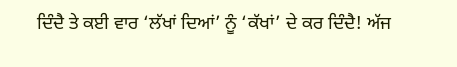ਦਿੰਦੈ ਤੇ ਕਈ ਵਾਰ ‘ਲੱਖਾਂ ਦਿਆਂ’ ਨੂੰ ‘ਕੱਖਾਂ’ ਦੇ ਕਰ ਦਿੰਦੈ! ਅੱਜ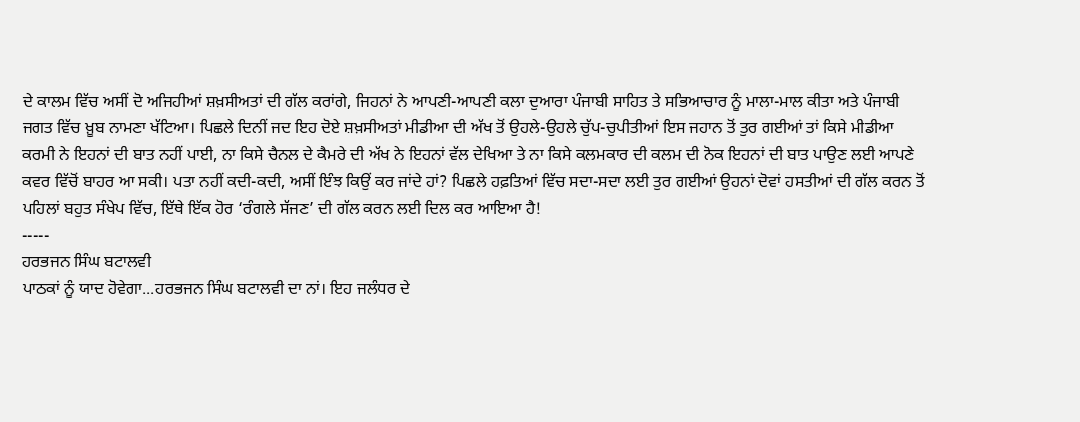ਦੇ ਕਾਲਮ ਵਿੱਚ ਅਸੀਂ ਦੋ ਅਜਿਹੀਆਂ ਸ਼ਖ਼ਸੀਅਤਾਂ ਦੀ ਗੱਲ ਕਰਾਂਗੇ, ਜਿਹਨਾਂ ਨੇ ਆਪਣੀ-ਆਪਣੀ ਕਲਾ ਦੁਆਰਾ ਪੰਜਾਬੀ ਸਾਹਿਤ ਤੇ ਸਭਿਆਚਾਰ ਨੂੰ ਮਾਲਾ-ਮਾਲ ਕੀਤਾ ਅਤੇ ਪੰਜਾਬੀ ਜਗਤ ਵਿੱਚ ਖ਼ੂਬ ਨਾਮਣਾ ਖੱਟਿਆ। ਪਿਛਲੇ ਦਿਨੀਂ ਜਦ ਇਹ ਦੋਏ ਸ਼ਖ਼ਸੀਅਤਾਂ ਮੀਡੀਆ ਦੀ ਅੱਖ ਤੋਂ ਉਹਲੇ-ਉਹਲੇ ਚੁੱਪ-ਚੁਪੀਤੀਆਂ ਇਸ ਜਹਾਨ ਤੋਂ ਤੁਰ ਗਈਆਂ ਤਾਂ ਕਿਸੇ ਮੀਡੀਆ ਕਰਮੀ ਨੇ ਇਹਨਾਂ ਦੀ ਬਾਤ ਨਹੀਂ ਪਾਈ, ਨਾ ਕਿਸੇ ਚੈਨਲ ਦੇ ਕੈਮਰੇ ਦੀ ਅੱਖ ਨੇ ਇਹਨਾਂ ਵੱਲ ਦੇਖਿਆ ਤੇ ਨਾ ਕਿਸੇ ਕਲਮਕਾਰ ਦੀ ਕਲਮ ਦੀ ਨੋਕ ਇਹਨਾਂ ਦੀ ਬਾਤ ਪਾਉਣ ਲਈ ਆਪਣੇ ਕਵਰ ਵਿੱਚੋਂ ਬਾਹਰ ਆ ਸਕੀ। ਪਤਾ ਨਹੀਂ ਕਦੀ-ਕਦੀ, ਅਸੀਂ ਇੰਝ ਕਿਉਂ ਕਰ ਜਾਂਦੇ ਹਾਂ? ਪਿਛਲੇ ਹਫ਼ਤਿਆਂ ਵਿੱਚ ਸਦਾ-ਸਦਾ ਲਈ ਤੁਰ ਗਈਆਂ ਉਹਨਾਂ ਦੋਵਾਂ ਹਸਤੀਆਂ ਦੀ ਗੱਲ ਕਰਨ ਤੋਂ ਪਹਿਲਾਂ ਬਹੁਤ ਸੰਖੇਪ ਵਿੱਚ, ਇੱਥੇ ਇੱਕ ਹੋਰ ‘ਰੰਗਲੇ ਸੱਜਣ’ ਦੀ ਗੱਲ ਕਰਨ ਲਈ ਦਿਲ ਕਰ ਆਇਆ ਹੈ!
-----
ਹਰਭਜਨ ਸਿੰਘ ਬਟਾਲਵੀ
ਪਾਠਕਾਂ ਨੂੰ ਯਾਦ ਹੋਵੇਗਾ...ਹਰਭਜਨ ਸਿੰਘ ਬਟਾਲਵੀ ਦਾ ਨਾਂ। ਇਹ ਜਲੰਧਰ ਦੇ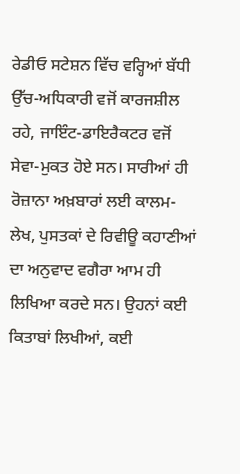ਰੇਡੀਓ ਸਟੇਸ਼ਨ ਵਿੱਚ ਵਰ੍ਹਿਆਂ ਬੱਧੀ ਉੱਚ-ਅਧਿਕਾਰੀ ਵਜੋਂ ਕਾਰਜਸ਼ੀਲ ਰਹੇ, ਜਾਇੰਟ-ਡਾਇਰੈਕਟਰ ਵਜੋਂ ਸੇਵਾ-ਮੁਕਤ ਹੋਏ ਸਨ। ਸਾਰੀਆਂ ਹੀ ਰੋਜ਼ਾਨਾ ਅਖ਼ਬਾਰਾਂ ਲਈ ਕਾਲਮ-ਲੇਖ, ਪੁਸਤਕਾਂ ਦੇ ਰਿਵੀਊ ਕਹਾਣੀਆਂ ਦਾ ਅਨੁਵਾਦ ਵਗੈਰਾ ਆਮ ਹੀ ਲਿਖਿਆ ਕਰਦੇ ਸਨ। ਉਹਨਾਂ ਕਈ ਕਿਤਾਬਾਂ ਲਿਖੀਆਂ, ਕਈ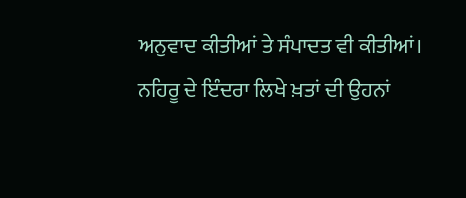ਅਨੁਵਾਦ ਕੀਤੀਆਂ ਤੇ ਸੰਪਾਦਤ ਵੀ ਕੀਤੀਆਂ। ਨਹਿਰੂ ਦੇ ਇੰਦਰਾ ਲਿਖੇ ਖ਼ਤਾਂ ਦੀ ਉਹਨਾਂ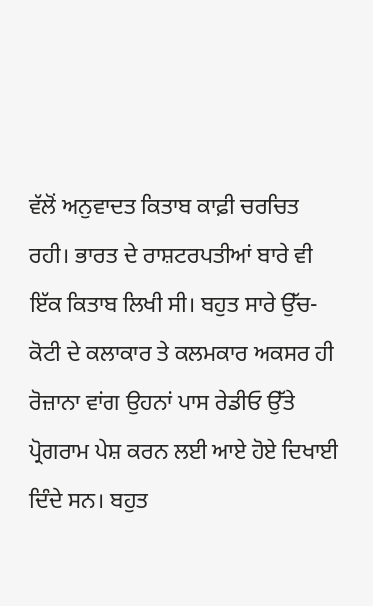ਵੱਲੋਂ ਅਨੁਵਾਦਤ ਕਿਤਾਬ ਕਾਫ਼ੀ ਚਰਚਿਤ ਰਹੀ। ਭਾਰਤ ਦੇ ਰਾਸ਼ਟਰਪਤੀਆਂ ਬਾਰੇ ਵੀ ਇੱਕ ਕਿਤਾਬ ਲਿਖੀ ਸੀ। ਬਹੁਤ ਸਾਰੇ ਉੱਚ-ਕੋਟੀ ਦੇ ਕਲਾਕਾਰ ਤੇ ਕਲਮਕਾਰ ਅਕਸਰ ਹੀ ਰੋਜ਼ਾਨਾ ਵਾਂਗ ਉਹਨਾਂ ਪਾਸ ਰੇਡੀਓ ਉੱਤੇ ਪ੍ਰੋਗਰਾਮ ਪੇਸ਼ ਕਰਨ ਲਈ ਆਏ ਹੋਏ ਦਿਖਾਈ ਦਿੰਦੇ ਸਨ। ਬਹੁਤ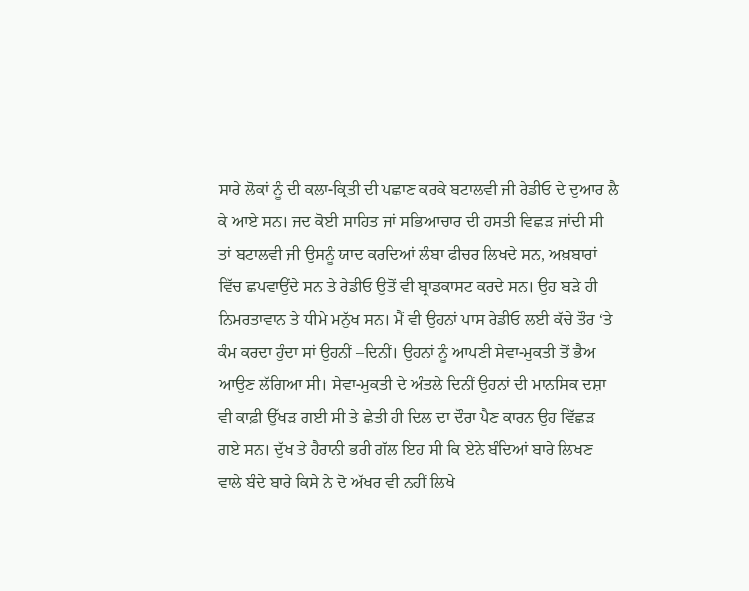ਸਾਰੇ ਲੋਕਾਂ ਨੂੰ ਦੀ ਕਲਾ-ਕ੍ਰਿਤੀ ਦੀ ਪਛਾਣ ਕਰਕੇ ਬਟਾਲਵੀ ਜੀ ਰੇਡੀਓ ਦੇ ਦੁਆਰ ਲੈ ਕੇ ਆਏ ਸਨ। ਜਦ ਕੋਈ ਸਾਹਿਤ ਜਾਂ ਸਭਿਆਚਾਰ ਦੀ ਹਸਤੀ ਵਿਛੜ ਜਾਂਦੀ ਸੀ ਤਾਂ ਬਟਾਲਵੀ ਜੀ ਉਸਨੂੰ ਯਾਦ ਕਰਦਿਆਂ ਲੰਬਾ ਫੀਚਰ ਲਿਖਦੇ ਸਨ, ਅਖ਼ਬਾਰਾਂ ਵਿੱਚ ਛਪਵਾਉਂਦੇ ਸਨ ਤੇ ਰੇਡੀਓ ਉਤੋਂ ਵੀ ਬ੍ਰਾਡਕਾਸਟ ਕਰਦੇ ਸਨ। ਉਹ ਬੜੇ ਹੀ ਨਿਮਰਤਾਵਾਨ ਤੇ ਧੀਮੇ ਮਨੁੱਖ ਸਨ। ਮੈਂ ਵੀ ਉਹਨਾਂ ਪਾਸ ਰੇਡੀਓ ਲਈ ਕੱਚੇ ਤੌਰ ‘ਤੇ ਕੰਮ ਕਰਦਾ ਹੁੰਦਾ ਸਾਂ ਉਹਨੀਂ –ਦਿਨੀਂ। ਉਹਨਾਂ ਨੂੰ ਆਪਣੀ ਸੇਵਾ-ਮੁਕਤੀ ਤੋਂ ਭੈਅ ਆਉਣ ਲੱਗਿਆ ਸੀ। ਸੇਵਾ-ਮੁਕਤੀ ਦੇ ਅੰਤਲੇ ਦਿਨੀਂ ਉਹਨਾਂ ਦੀ ਮਾਨਸਿਕ ਦਸ਼ਾ ਵੀ ਕਾਫ਼ੀ ਉੱਖੜ ਗਈ ਸੀ ਤੇ ਛੇਤੀ ਹੀ ਦਿਲ ਦਾ ਦੌਰਾ ਪੈਣ ਕਾਰਨ ਉਹ ਵਿੱਛੜ ਗਏ ਸਨ। ਦੁੱਖ ਤੇ ਹੈਰਾਨੀ ਭਰੀ ਗੱਲ ਇਹ ਸੀ ਕਿ ਏਨੇ ਬੰਦਿਆਂ ਬਾਰੇ ਲਿਖਣ ਵਾਲੇ ਬੰਦੇ ਬਾਰੇ ਕਿਸੇ ਨੇ ਦੋ ਅੱਖਰ ਵੀ ਨਹੀਂ ਲਿਖੇ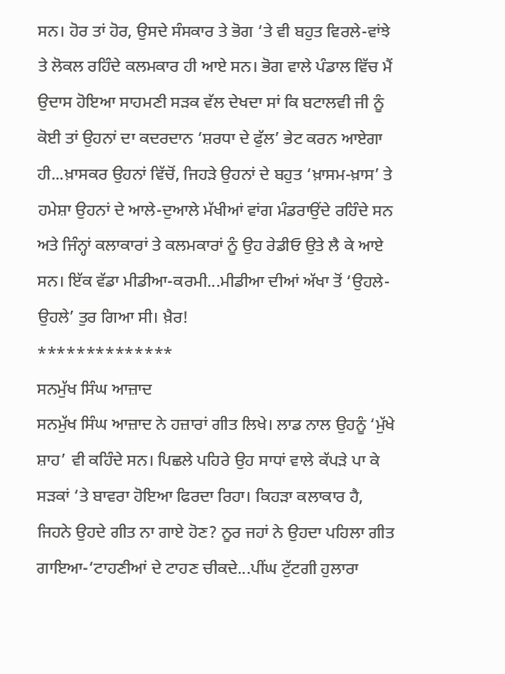ਸਨ। ਹੋਰ ਤਾਂ ਹੋਰ, ਉਸਦੇ ਸੰਸਕਾਰ ਤੇ ਭੋਗ ‘ਤੇ ਵੀ ਬਹੁਤ ਵਿਰਲੇ-ਵਾਂਝੇ ਤੇ ਲੋਕਲ ਰਹਿੰਦੇ ਕਲਮਕਾਰ ਹੀ ਆਏ ਸਨ। ਭੋਗ ਵਾਲੇ ਪੰਡਾਲ ਵਿੱਚ ਮੈਂ ਉਦਾਸ ਹੋਇਆ ਸਾਹਮਣੀ ਸੜਕ ਵੱਲ ਦੇਖਦਾ ਸਾਂ ਕਿ ਬਟਾਲਵੀ ਜੀ ਨੂੰ ਕੋਈ ਤਾਂ ਉਹਨਾਂ ਦਾ ਕਦਰਦਾਨ ‘ਸ਼ਰਧਾ ਦੇ ਫੁੱਲ’ ਭੇਟ ਕਰਨ ਆਏਗਾ ਹੀ...ਖ਼ਾਸਕਰ ਉਹਨਾਂ ਵਿੱਚੋਂ, ਜਿਹੜੇ ਉਹਨਾਂ ਦੇ ਬਹੁਤ ‘ਖ਼ਾਸਮ-ਖ਼ਾਸ’ ਤੇ ਹਮੇਸ਼ਾ ਉਹਨਾਂ ਦੇ ਆਲੇ-ਦੁਆਲੇ ਮੱਖੀਆਂ ਵਾਂਗ ਮੰਡਰਾਉਂਦੇ ਰਹਿੰਦੇ ਸਨ ਅਤੇ ਜਿੰਨ੍ਹਾਂ ਕਲਾਕਾਰਾਂ ਤੇ ਕਲਮਕਾਰਾਂ ਨੂੰ ਉਹ ਰੇਡੀਓ ਉਤੇ ਲੈ ਕੇ ਆਏ ਸਨ। ਇੱਕ ਵੱਡਾ ਮੀਡੀਆ-ਕਰਮੀ...ਮੀਡੀਆ ਦੀਆਂ ਅੱਖਾ ਤੋਂ ‘ਉਹਲੇ-ਉਹਲੇ’ ਤੁਰ ਗਿਆ ਸੀ। ਖ਼ੈਰ!
**************
ਸਨਮੁੱਖ ਸਿੰਘ ਆਜ਼ਾਦ
ਸਨਮੁੱਖ ਸਿੰਘ ਆਜ਼ਾਦ ਨੇ ਹਜ਼ਾਰਾਂ ਗੀਤ ਲਿਖੇ। ਲਾਡ ਨਾਲ ਉਹਨੂੰ ‘ਮੁੱਖੇ ਸ਼ਾਹ’ ਵੀ ਕਹਿੰਦੇ ਸਨ। ਪਿਛਲੇ ਪਹਿਰੇ ਉਹ ਸਾਧਾਂ ਵਾਲੇ ਕੱਪੜੇ ਪਾ ਕੇ ਸੜਕਾਂ ‘ਤੇ ਬਾਵਰਾ ਹੋਇਆ ਫਿਰਦਾ ਰਿਹਾ। ਕਿਹੜਾ ਕਲਾਕਾਰ ਹੈ, ਜਿਹਨੇ ਉਹਦੇ ਗੀਤ ਨਾ ਗਾਏ ਹੋਣ? ਨੂਰ ਜਹਾਂ ਨੇ ਉਹਦਾ ਪਹਿਲਾ ਗੀਤ ਗਾਇਆ-‘ਟਾਹਣੀਆਂ ਦੇ ਟਾਹਣ ਚੀਕਦੇ...ਪੀਂਘ ਟੁੱਟਗੀ ਹੁਲਾਰਾ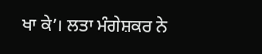ਖਾ ਕੇ’। ਲਤਾ ਮੰਗੇਸ਼ਕਰ ਨੇ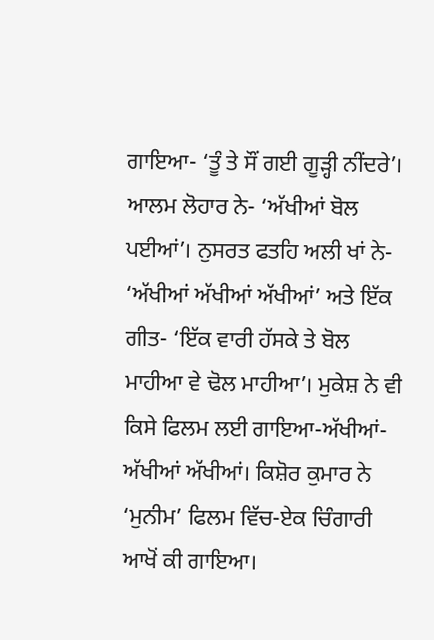ਗਾਇਆ- ‘ਤੂੰ ਤੇ ਸੌਂ ਗਈ ਗੂੜ੍ਹੀ ਨੀਂਦਰੇ’। ਆਲਮ ਲੋਹਾਰ ਨੇ- ‘ਅੱਖੀਆਂ ਬੋਲ ਪਈਆਂ’। ਨੁਸਰਤ ਫਤਹਿ ਅਲੀ ਖਾਂ ਨੇ- ‘ਅੱਖੀਆਂ ਅੱਖੀਆਂ ਅੱਖੀਆਂ’ ਅਤੇ ਇੱਕ ਗੀਤ- ‘ਇੱਕ ਵਾਰੀ ਹੱਸਕੇ ਤੇ ਬੋਲ ਮਾਹੀਆ ਵੇ ਢੋਲ ਮਾਹੀਆ’। ਮੁਕੇਸ਼ ਨੇ ਵੀ ਕਿਸੇ ਫਿਲਮ ਲਈ ਗਾਇਆ-ਅੱਖੀਆਂ-ਅੱਖੀਆਂ ਅੱਖੀਆਂ। ਕਿਸ਼ੋਰ ਕੁਮਾਰ ਨੇ ‘ਮੁਨੀਮ’ ਫਿਲਮ ਵਿੱਚ-ਏਕ ਚਿੰਗਾਰੀ ਆਖੋਂ ਕੀ ਗਾਇਆ।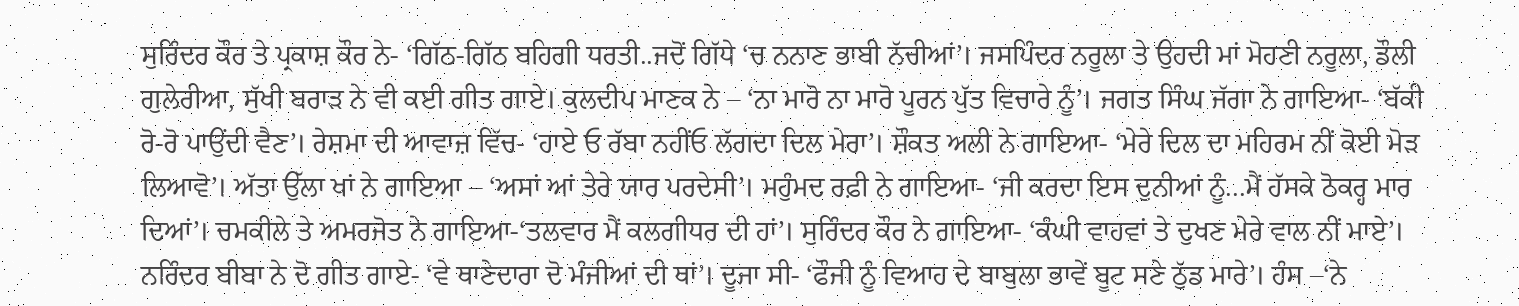ਸੁਰਿੰਦਰ ਕੌਰ ਤੇ ਪ੍ਰਕਾਸ਼ ਕੌਰ ਨੇ- ‘ਗਿੱਠ-ਗਿੱਠ ਬਹਿਗੀ ਧਰਤੀ..ਜਦੋਂ ਗਿੱਧੇ ‘ਚ ਨਨਾਣ ਭਾਬੀ ਨੱਚੀਆਂ’। ਜਸਪਿੰਦਰ ਨਰੂਲਾ ਤੇ ਉਹਦੀ ਮਾਂ ਮੋਹਣੀ ਨਰੂਲਾ, ਡੌਲੀ ਗੁਲੇਰੀਆ, ਸੁੱਖੀ ਬਰਾੜ ਨੇ ਵੀ ਕਈ ਗੀਤ ਗਾਏ। ਕੁਲਦੀਪ ਮਾਣਕ ਨੇ – ‘ਨਾ ਮਾਰੋ ਨਾ ਮਾਰੋ ਪੂਰਨ ਪੁੱਤ ਵਿਚਾਰੇ ਨੂੰ’। ਜਗਤ ਸਿੰਘ ਜੱਗਾ ਨੇ ਗਾਇਆ- ‘ਬੱਕੀ ਰੋ-ਰੋ ਪਾਉਂਦੀ ਵੈਣ’। ਰੇਸ਼ਮਾ ਦੀ ਆਵਾਜ਼ ਵਿੱਚ- ‘ਹਾਏ ਓ ਰੱਬਾ ਨਹੀਂਓ ਲੱਗਦਾ ਦਿਲ ਮੇਰਾ’। ਸ਼ੌਕਤ ਅਲੀ ਨੇ ਗਾਇਆ- ‘ਮੇਰੇ ਦਿਲ ਦਾ ਮਹਿਰਮ ਨੀਂ ਕੋਈ ਮੋੜ ਲਿਆਵੋ’। ਅੱਤਾ ਉੱਲਾ ਖਾਂ ਨੇ ਗਾਇਆ – ‘ਅਸਾਂ ਆਂ ਤੇਰੇ ਯਾਰ ਪਰਦੇਸੀ’। ਮਹੁੰਮਦ ਰਫ਼ੀ ਨੇ ਗਾਇਆ- ‘ਜੀ ਕਰਦਾ ਇਸ ਦੁਨੀਆਂ ਨੂੰ...ਮੈਂ ਹੱਸਕੇ ਠੋਕਰ੍ਹ ਮਾਰ ਦਿਆਂ’। ਚਮਕੀਲੇ ਤੇ ਅਮਰਜੋਤ ਨੇ ਗਾਇਆ-‘ਤਲਵਾਰ ਮੈਂ ਕਲਗੀਧਰ ਦੀ ਹਾਂ’। ਸੁਰਿੰਦਰ ਕੌਰ ਨੇ ਗਾਇਆ- ‘ਕੰਘੀ ਵਾਹਵਾਂ ਤੇ ਦੁਖਣ ਮੇਰੇ ਵਾਲ ਨੀਂ ਮਾਏ’। ਨਰਿੰਦਰ ਬੀਬਾ ਨੇ ਦੋ ਗੀਤ ਗਾਏ- ‘ਵੇ ਥਾਣੇਦਾਰਾ ਦੋ ਮੰਜੀਆਂ ਦੀ ਥਾਂ’। ਦੂਜਾ ਸੀ- ‘ਫੌਜੀ ਨੂੰ ਵਿਆਹ ਦੇ ਬਾਬੁਲਾ ਭਾਵੇਂ ਬੂਟ ਸਣੇ ਠੁੱਡ ਮਾਰੇ’। ਹੰਸ –‘ਨੇ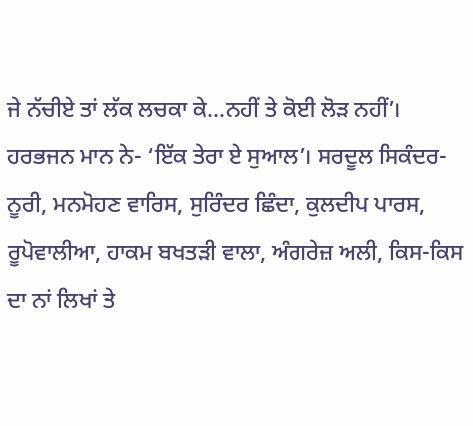ਜੇ ਨੱਚੀਏ ਤਾਂ ਲੱਕ ਲਚਕਾ ਕੇ...ਨਹੀਂ ਤੇ ਕੋਈ ਲੋੜ ਨਹੀਂ’। ਹਰਭਜਨ ਮਾਨ ਨੇ- ‘ਇੱਕ ਤੇਰਾ ਏ ਸੁਆਲ’। ਸਰਦੂਲ ਸਿਕੰਦਰ-ਨੂਰੀ, ਮਨਮੋਹਣ ਵਾਰਿਸ, ਸੁਰਿੰਦਰ ਛਿੰਦਾ, ਕੁਲਦੀਪ ਪਾਰਸ, ਰੂਪੋਵਾਲੀਆ, ਹਾਕਮ ਬਖਤੜੀ ਵਾਲਾ, ਅੰਗਰੇਜ਼ ਅਲੀ, ਕਿਸ-ਕਿਸ ਦਾ ਨਾਂ ਲਿਖਾਂ ਤੇ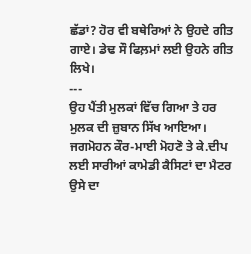ਛੱਡਾਂ? ਹੋਰ ਵੀ ਬਥੇਰਿਆਂ ਨੇ ਉਹਦੇ ਗੀਤ ਗਾਏ। ਡੇਢ ਸੌ ਫਿਲ਼ਮਾਂ ਲਈ ਉਹਨੇ ਗੀਤ ਲਿਖੇ।
---
ਉਹ ਪੈਂਤੀ ਮੁਲਕਾਂ ਵਿੱਚ ਗਿਆ ਤੇ ਹਰ ਮੁਲਕ ਦੀ ਜ਼ੁਬਾਨ ਸਿੱਖ ਆਇਆ। ਜਗਮੋਹਨ ਕੌਰ-ਮਾਈ ਮੋਹਣੋ ਤੇ ਕੇ.ਦੀਪ ਲਈ ਸਾਰੀਆਂ ਕਾਮੇਡੀ ਕੈਸਿਟਾਂ ਦਾ ਮੈਟਰ ਉਸੇ ਦਾ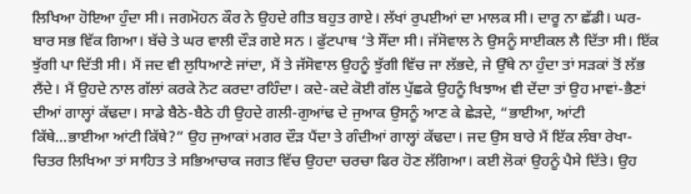ਲਿਖਿਆ ਹੋਇਆ ਹੁੰਦਾ ਸੀ। ਜਗਮੋਹਨ ਕੌਰ ਨੇ ਉਹਦੇ ਗੀਤ ਬਹੁਤ ਗਾਏ। ਲੱਖਾਂ ਰੁਪਈਆਂ ਦਾ ਮਾਲਕ ਸੀ। ਦਾਰੂ ਨਾ ਛੱਡੀ। ਘਰ-ਬਾਰ ਸਭ ਵਿੱਕ ਗਿਆ। ਬੱਚੇ ਤੇ ਘਰ ਵਾਲੀ ਦੌੜ ਗਏ ਸਨ । ਫੁੱਟਪਾਥ ‘ਤੇ ਸੌਂਦਾ ਸੀ। ਜੱਸੋਵਾਲ ਨੇ ਉਸਨੂੰ ਸਾਈਕਲ ਲੈ ਦਿੱਤਾ ਸੀ। ਇੱਕ ਝੁੱਗੀ ਪਾ ਦਿੱਤੀ ਸੀ। ਮੈਂ ਜਦ ਵੀ ਲੁਧਿਆਣੇ ਜਾਂਦਾ, ਮੈਂ ਤੇ ਜੱਸੋਵਾਲ ਉਹਨੂੰ ਝੁੱਗੀ ਵਿੱਚ ਜਾ ਲੱਭਦੇ, ਜੇ ਉੱਥੇ ਨਾ ਹੁੰਦਾ ਤਾਂ ਸੜਕਾਂ ਤੋਂ ਲੱਭ ਲੈਂਦੇ। ਮੈਂ ਉਹਦੇ ਨਾਲ ਗੱਲਾਂ ਕਰਕੇ ਨੋਟ ਕਰਦਾ ਰਹਿੰਦਾ। ਕਦੇ-ਕਦੇ ਕੋਈ ਗੱਲ ਪੁੱਛਕੇ ਉਹਨੂੰ ਖਿਝਾਅ ਵੀ ਦੇਂਦਾ ਤਾਂ ਉਹ ਮਾਵਾਂ-ਭੈਣਾਂ ਦੀਆਂ ਗਾਲ੍ਹਾਂ ਕੱਢਦਾ। ਸਾਡੇ ਬੈਠੇ-ਬੈਠੇ ਹੀ ਉਹਦੇ ਗਲੀ-ਗੁਆਂਢ ਦੇ ਜੁਆਕ ਉਸਨੂੰ ਆਣ ਕੇ ਛੇੜਦੇ, “ਭਾਈਆ, ਆਂਟੀ ਕਿੱਥੇ...ਭਾਈਆ ਆਂਟੀ ਕਿੱਥੇ?” ਉਹ ਜੁਆਕਾਂ ਮਗਰ ਦੌੜ ਪੈਂਦਾ ਤੇ ਗੰਦੀਆਂ ਗਾਲ੍ਹਾਂ ਕੱਢਦਾ। ਜਦ ਉਸ ਬਾਰੇ ਮੈਂ ਇੱਕ ਲੰਬਾ ਰੇਖਾ-ਚਿਤਰ ਲਿਖਿਆ ਤਾਂ ਸਾਹਿਤ ਤੇ ਸਭਿਆਚਾਕ ਜਗਤ ਵਿੱਚ ਉਹਦਾ ਚਰਚਾ ਫਿਰ ਹੋਣ ਲੱਗਿਆ। ਕਈ ਲੋਕਾਂ ਉਹਨੂੰ ਪੈਸੇ ਦਿੱਤੇ। ਉਹ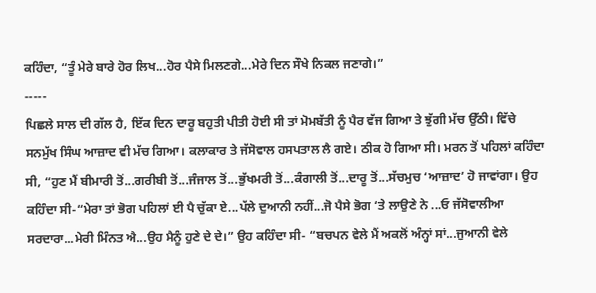ਕਹਿੰਦਾ, “ਤੂੰ ਮੇਰੇ ਬਾਰੇ ਹੋਰ ਲਿਖ...ਹੋਰ ਪੈਸੇ ਮਿਲਣਗੇ...ਮੇਰੇ ਦਿਨ ਸੌਖੇ ਨਿਕਲ ਜਣਾਗੇ।”
-----
ਪਿਛਲੇ ਸਾਲ ਦੀ ਗੱਲ ਹੈ, ਇੱਕ ਦਿਨ ਦਾਰੂ ਬਹੁਤੀ ਪੀਤੀ ਹੋਈ ਸੀ ਤਾਂ ਮੋਮਬੱਤੀ ਨੂੰ ਪੈਰ ਵੱਜ ਗਿਆ ਤੇ ਝੁੱਗੀ ਮੱਚ ਉੱਠੀ। ਵਿੱਚੇ ਸਨਮੁੱਖ ਸਿੰਘ ਆਜ਼ਾਦ ਵੀ ਮੱਚ ਗਿਆ। ਕਲਾਕਾਰ ਤੇ ਜੱਸੋਵਾਲ ਹਸਪਤਾਲ ਲੈ ਗਏ। ਠੀਕ ਹੋ ਗਿਆ ਸੀ। ਮਰਨ ਤੋਂ ਪਹਿਲਾਂ ਕਹਿੰਦਾ ਸੀ, “ਹੁਣ ਮੈਂ ਬੀਮਾਰੀ ਤੋਂ...ਗਰੀਬੀ ਤੋਂ...ਜੰਜਾਲ ਤੋਂ...ਭੁੱਖਮਰੀ ਤੋਂ...ਕੰਗਾਲੀ ਤੋਂ...ਦਾਰੂ ਤੋਂ...ਸੱਚਮੁਚ ‘ਆਜ਼ਾਦ’ ਹੋ ਜਾਵਾਂਗਾ। ਉਹ ਕਹਿੰਦਾ ਸੀ-“ਮੇਰਾ ਤਾਂ ਭੋਗ ਪਹਿਲਾਂ ਈ ਪੈ ਚੁੱਕਾ ਏ...ਪੱਲੇ ਦੁਆਨੀ ਨਹੀਂ...ਜੋ ਪੈਸੇ ਭੋਗ ‘ਤੇ ਲਾਉਣੇ ਨੇ ...ਓ ਜੱਸੋਵਾਲੀਆ ਸਰਦਾਰਾ...ਮੇਰੀ ਮਿੰਨਤ ਐ...ਉਹ ਮੈਨੂੰ ਹੁਣੇ ਦੇ ਦੇ।” ਉਹ ਕਹਿੰਦਾ ਸੀ- “ਬਚਪਨ ਵੇਲੇ ਮੈਂ ਅਕਲੋਂ ਅੰਨ੍ਹਾਂ ਸਾਂ...ਜੁਆਨੀ ਵੇਲੇ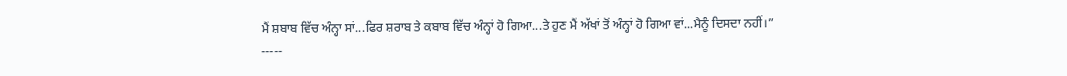ਮੈਂ ਸ਼ਬਾਬ ਵਿੱਚ ਅੰਨ੍ਹਾ ਸਾਂ...ਫਿਰ ਸ਼ਰਾਬ ਤੇ ਕਬਾਬ ਵਿੱਚ ਅੰਨ੍ਹਾਂ ਹੋ ਗਿਆ...ਤੇ ਹੁਣ ਮੈਂ ਅੱਖਾਂ ਤੋਂ ਅੰਨ੍ਹਾਂ ਹੋ ਗਿਆ ਵਾਂ...ਮੈਨੂੰ ਦਿਸਦਾ ਨਹੀਂ।”
-----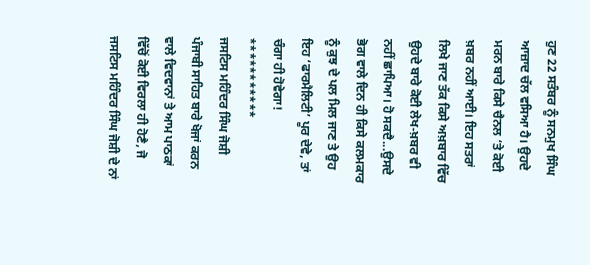ਹੁਣ 22 ਸਤੰਬਰ ਨੂੰ ਸਨਮੁਖ ਸਿੰਘ ਆਜ਼ਾਦ ਚੱਲ ਵਸਿਆ ਹੈ। ਉਹਦੇ ਮਰਨ ਬਾਰੇ ਕਿਸੇ ਚੈਨਲ ‘ਤੇ ਕੋਈ ਖ਼ਬਰ ਨਹੀਂ ਆਈ। ਇਹ ਸਤਰਾਂ ਲਿਖੇ ਜਾਣ ਤੱਕ ਕਿਸੇ ਅਖ਼ਬਾਰ ਵਿੱਚ ਉਹਦੇ ਬਾਰੇ ਕੋਈ ਲੇਖ-ਖ਼ਬਰ ਵੀ ਨਹੀਂ ਛਾਪਿਆ। ਹੋ ਸਕਦੈ...ਉਸਦੇ ਭੋਗ ਵਾਲੇ ਦਿਨ ਹੀ ਕਿਸੇ ਕਲਮਕਾਰ ਨੂੰ ਕੁਝ ਦੇ ਪਲ ਮਿਲ ਜਾਣ ਤੇ ਉਹ ਇਹ ‘ਫਾਰਮੈਲਿਟੀ’ ਪੂਰ ਦੇਵੇ, ਤਾਂ ਚੰਗਾ ਹੀ ਹੋਵੇਗਾ!
***********
ਜਸਟਿਸ ਮਹਿੰਦਰ ਸਿੰਘ ਜੋਸ਼ੀ
ਪੰਜਾਬੀ ਸਾਹਿਤ ਬਾਰੇ ਖੋਜਾਂ ਕਰਨ ਵਾਲੇ ਵਿਦਵਾਨਾਂ ਤੇ ਆਮ ਪਾਠਕਾਂ ਵਿੱਚੋਂ ਕੋਈ ਵਿਰਲਾ ਹੀ ਹੋਣੈ, ਜੋ ਜਸਟਿਸ ਮਹਿੰਦਰ ਸਿੰਘ ਜੋਸ਼ੀ ਦੇ ਨਾਂ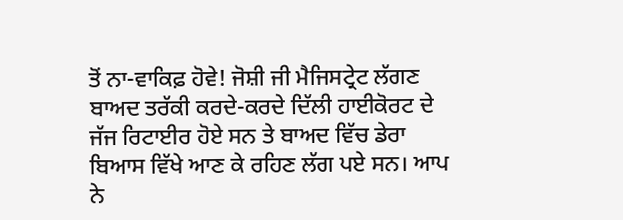ਤੋਂ ਨਾ-ਵਾਕਿਫ਼ ਹੋਵੇ! ਜੋਸ਼ੀ ਜੀ ਮੈਜਿਸਟ੍ਰੇਟ ਲੱਗਣ ਬਾਅਦ ਤਰੱਕੀ ਕਰਦੇ-ਕਰਦੇ ਦਿੱਲੀ ਹਾਈਕੋਰਟ ਦੇ ਜੱਜ ਰਿਟਾਈਰ ਹੋਏ ਸਨ ਤੇ ਬਾਅਦ ਵਿੱਚ ਡੇਰਾ ਬਿਆਸ ਵਿੱਖੇ ਆਣ ਕੇ ਰਹਿਣ ਲੱਗ ਪਏ ਸਨ। ਆਪ ਨੇ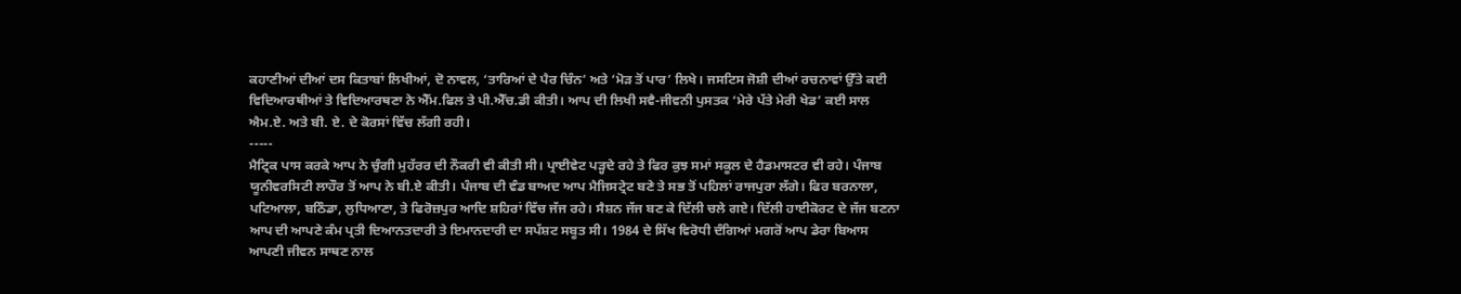ਕਹਾਣੀਆਂ ਦੀਆਂ ਦਸ ਕਿਤਾਬਾਂ ਲਿਖੀਆਂ, ਦੋ ਨਾਵਲ, ‘ਤਾਰਿਆਂ ਦੇ ਪੈਰ ਚਿੰਨ’ ਅਤੇ ‘ਮੋੜ ਤੋਂ ਪਾਰ’ ਲਿਖੇ। ਜਸਟਿਸ ਜੋਸ਼ੀ ਦੀਆਂ ਰਚਨਾਵਾਂ ਉੱਤੇ ਕਈ ਵਿਦਿਆਰਥੀਆਂ ਤੇ ਵਿਦਿਆਰਥਣਾ ਨੇ ਐੱਮ.ਫਿਲ ਤੇ ਪੀ.ਐੱਚ.ਡੀ ਕੀਤੀ। ਆਪ ਦੀ ਲਿਖੀ ਸਵੈ-ਜੀਵਨੀ ਪੁਸਤਕ ‘ਮੇਰੇ ਪੱਤੇ ਮੇਰੀ ਖੇਡ’ ਕਈ ਸਾਲ ਐਮ.ਏ. ਅਤੇ ਬੀ. ਏ. ਦੇ ਕੋਰਸਾਂ ਵਿੱਚ ਲੱਗੀ ਰਹੀ।
-----
ਮੈਟ੍ਰਿਕ ਪਾਸ ਕਰਕੇ ਆਪ ਨੇ ਚੁੰਗੀ ਮੁਹੱਰਰ ਦੀ ਨੌਕਰੀ ਵੀ ਕੀਤੀ ਸੀ। ਪ੍ਰਾਈਵੇਟ ਪੜ੍ਹਦੇ ਰਹੇ ਤੇ ਫਿਰ ਕੁਝ ਸਮਾਂ ਸਕੂਲ ਦੇ ਹੈਡਮਾਸਟਰ ਵੀ ਰਹੇ। ਪੰਜਾਬ ਯੂਨੀਵਰਸਿਟੀ ਲਾਹੌਰ ਤੋਂ ਆਪ ਨੇ ਬੀ.ਏ ਕੀਤੀ। ਪੰਜਾਬ ਦੀ ਵੰਡ ਬਾਅਦ ਆਪ ਮੈਜਿਸਟ੍ਰੇਟ ਬਣੇ ਤੇ ਸਭ ਤੋਂ ਪਹਿਲਾਂ ਰਾਜਪੁਰਾ ਲੱਗੇ। ਫਿਰ ਬਰਨਾਲਾ, ਪਟਿਆਲਾ, ਬਠਿੰਡਾ, ਲੁਧਿਆਣਾ, ਤੇ ਫਿਰੋਜ਼ਪੁਰ ਆਦਿ ਸ਼ਹਿਰਾਂ ਵਿੱਚ ਜੱਜ ਰਹੇ। ਸੈਸ਼ਨ ਜੱਜ ਬਣ ਕੇ ਦਿੱਲੀ ਚਲੇ ਗਏ। ਦਿੱਲੀ ਹਾਈਕੋਰਟ ਦੇ ਜੱਜ ਬਣਨਾ ਆਪ ਦੀ ਆਪਣੇ ਕੰਮ ਪ੍ਰਤੀ ਦਿਆਨਤਦਾਰੀ ਤੇ ਇਮਾਨਦਾਰੀ ਦਾ ਸਪੱਸ਼ਟ ਸਬੂਤ ਸੀ। 1984 ਦੇ ਸਿੱਖ ਵਿਰੋਧੀ ਦੰਗਿਆਂ ਮਗਰੋਂ ਆਪ ਡੇਰਾ ਬਿਆਸ ਆਪਣੀ ਜੀਵਨ ਸਾਥਣ ਨਾਲ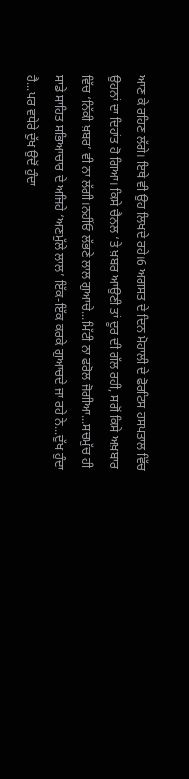ਆਣ ਕੇ ਰਹਿਣ ਲੱਗੇ। ਇਥੇ ਵੀ ਉਹ ਲਿਖਦੇ ਰਹੇ।6 ਅਗਸਤ ਦੇ ਦਿਨ ਮੋਹਾਲੀ ਦੇ ਫੋਰਟਿਸ ਹਸਪਤਾਲ ਵਿੱਚ ਉਹਨਾਂ ਦਾ ਦਿਹਾਂਤ ਹੋ ਗਿਆ। ਕਿਸੇ ਚੈਨਲ ‘ਤੇ ਖ਼ਬਰ ਆਉਣੀ ਤਾਂ ਦੂਰ ਦੀ ਗੱਲ ਰਹੀ, ਸਗੋਂ ਕਿਸੇ ਅਖ਼ਬਾਰ ਵਿੱਚ ‘ਨਿੱਕੀ ਖ਼ਬਰ’ ਵੀ ਨਾ ਲੱਗੀ।ਨਹੀਂਓ ਲੱਭਣੇ ਲਾਲ ਗੁਆਚੇ...ਮਿੱਟੀ ਨਾ ਫਰੋਲ ਜੋਗੀਆ...ਸਚਮੁੱਚ ਹੀ ਸਾਡੇ ਸਾਹਿਤ ਸਭਿਆਚਾਰ ਦੇ ਅਜਿਹੇ ‘ਅਣਮੁੱਲੇ ਲਾਲ’ ਇੱਕ-ਇੱਕ ਕਰਕੇ ਗੁਆਚਦੇ ਜਾ ਰਹੇ ਨੇ...ਦੁੱਖ ਹੁੰਦਾ ਹੈ...ਪਰ ਵਧੇਰੇ ਦੁੱਖ ਉਦੋਂ ਹੁੰਦਾ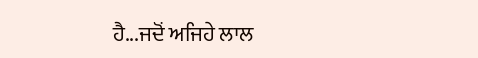ਹੈ...ਜਦੋਂ ਅਜਿਹੇ ਲਾਲ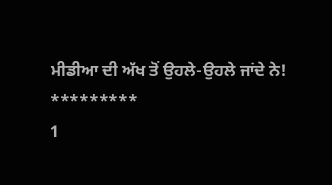ਮੀਡੀਆ ਦੀ ਅੱਖ ਤੋਂ ਉਹਲੇ-ਉਹਲੇ ਜਾਂਦੇ ਨੇ!
*********
1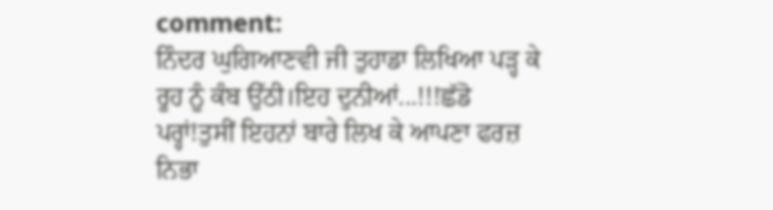comment:
ਨਿੰਦਰ ਘੁਗਿਆਣਵੀ ਜੀ ਤੁਹਾਡਾ ਲਿਖਿਆ ਪੜ੍ਹ ਕੇ ਰੂਹ ਨੂੰ ਕੰਬ ਉੱਠੀ।ਇਹ ਦੁਨੀਆਂ...!!!ਛੱਡੋ ਪਰ੍ਹਾਂ!ਤੁਸੀਂ ਇਹਨਾਂ ਬਾਰੇ ਲਿਖ ਕੇ ਆਪਣਾ ਫਰਜ਼ ਨਿਭਾ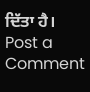ਦਿੱਤਾ ਹੈ।
Post a Comment